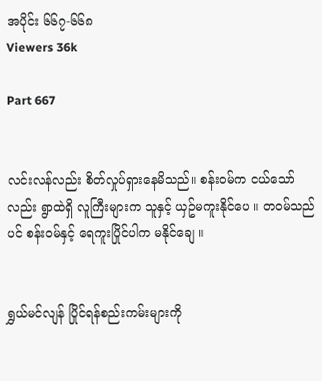အပိုင်း ၆၆၇-၆၆၈
Viewers 36k

Part 667


လင်းလန်လည်း စိတ်လှုပ်ရှားနေမိသည်။ စန်း၀မ်က ငယ်သော်လည်း ရွာထဲရှိ လူကြီးများက သူနှင့် ယှဥ်မကူးနိုင်ပေ ။ တ၀မ်သည်ပင် စန်း၀မ်နှင့် ရေကူးပြိုင်ပါက မနိုင်ချေ ။


ရွှယ်မင်လျန် ပြိုင်ရန်စည်းကမ်းများကို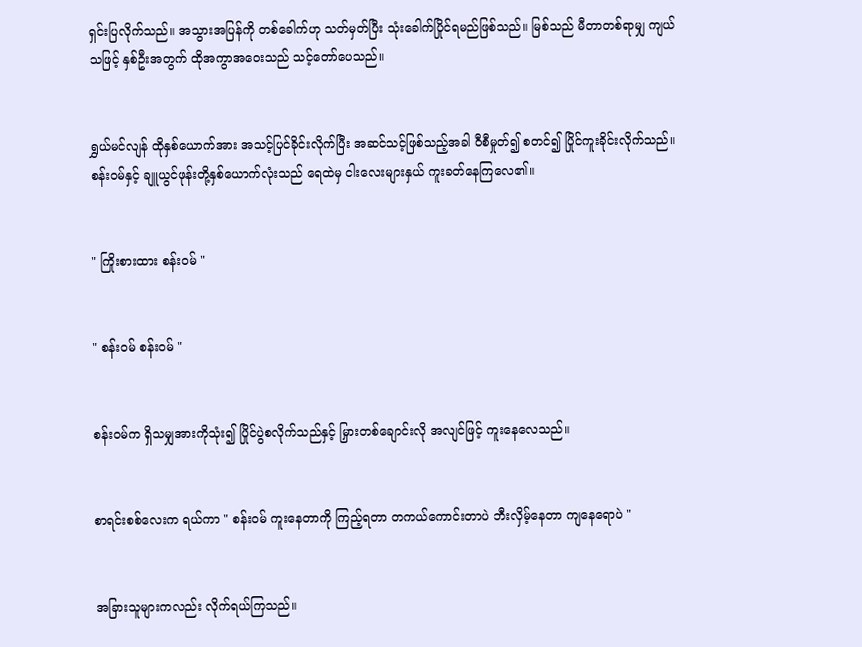ရှင်းပြလိုက်သည်။ အသွားအပြန်ကို တစ်ခေါက်ဟု သတ်မှတ်ပြီး သုံးခေါက်ပြိုင်ရမည်ဖြစ်သည်။ မြစ်သည် မီတာတစ်ရာမျှ ကျယ်သဖြင့် နှစ်ဦးအတွက် ထိုအကွာအဝေးသည် သင့်တော်ပေသည်။


ရွှယ်မင်လျန် ထိုနှစ်ယောက်အား အသင့်ပြင်ခိုင်းလိုက်ပြီး အဆင်သင့်ဖြစ်သည့်အခါ ၀ီစီမှုတ်၍ စတင်၍ ပြိုင်ကူးခိုင်းလိုက်သည်။ စန်း၀မ်နှင့် ချူယွင်ဖုန်းတို့နှစ်ယောက်လုံးသည် ရေထဲမှ ငါးလေးများနှယ် ကူးခတ်နေကြလေ၏။


" ကြိုးစားထား စန်း၀မ် "


" စန်း၀မ် စန်း၀မ် "


စန်း၀မ်က ရှိသမျှအားကိုသုံး၍ ပြိုင်ပွဲစလိုက်သည်နှင့် မြှားတစ်ချောင်းလို အလျင်ဖြင့် ကူးနေလေသည်။


စာရင်းစစ်လေးက ရယ်ကာ " စန်း၀မ် ကူးနေတာကို ကြည့်ရတာ တကယ်ကောင်းတာပဲ ဘီးလှိမ့်နေတာ ကျနေရောပဲ "


အခြားသူများကလည်း လိုက်ရယ်ကြသည်။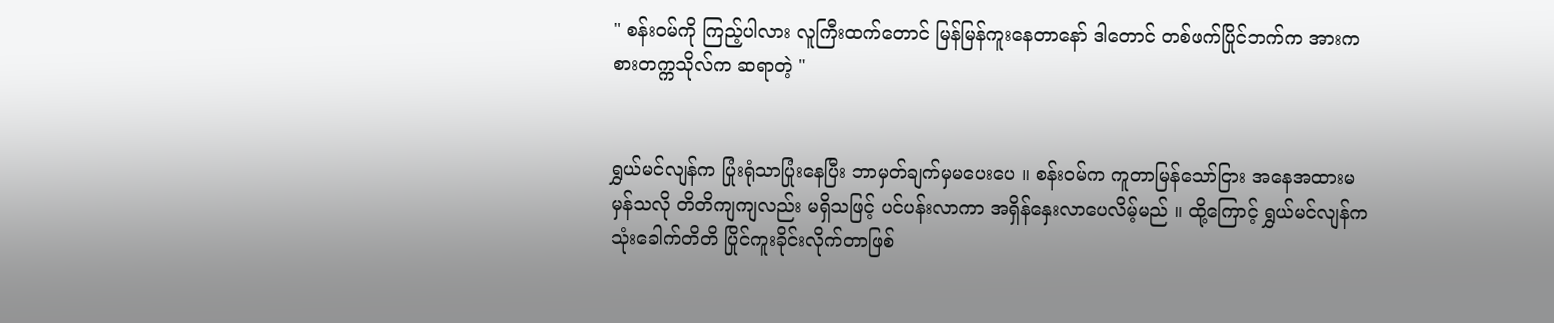" စန်း၀မ်ကို ကြည့်ပါလား လူကြီးထက်တောင် မြန်မြန်ကူးနေတာနော် ဒါတောင် တစ်ဖက်ပြိုင်ဘက်က အားကစားတက္ကသိုလ်က ဆရာတဲ့ "


ရွှယ်မင်လျန်က ပြုံးရုံသာပြုံးနေပြီး ဘာမှတ်ချက်မှမပေးပေ ။ စန်း၀မ်က ကူတာမြန်သော်ငြား အနေအထားမမှန်သလို တိတိကျကျလည်း မရှိသဖြင့် ပင်ပန်းလာကာ အရှိန်နှေးလာပေလိမ့်မည် ။ ထို့ကြောင့် ရွှယ်မင်လျန်က သုံးခေါက်တိတိ ပြိုင်ကူးခိုင်းလိုက်တာဖြစ်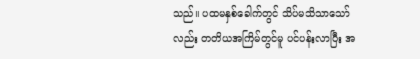သည်။ ပထမနှစ်ခေါက်တွင် သိပ်မသိသာသော်လည်း တတိယအကြိမ်တွင်မူ ပင်ပန်းလာပြီး အ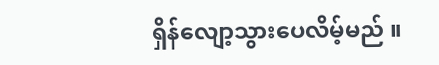ရှိန်လျော့သွားပေလိမ့်မည် ။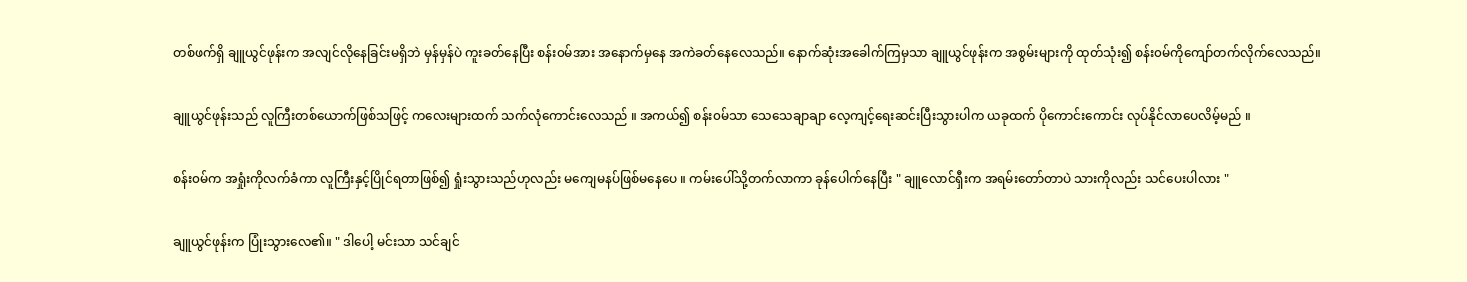တစ်ဖက်ရှိ ချူယွင်ဖုန်းက အလျင်လိုနေခြင်းမရှိဘဲ မှန်မှန်ပဲ ကူးခတ်နေပြီး စန်း၀မ်အား အနောက်မှနေ အကဲခတ်နေလေသည်။ နောက်ဆုံးအခေါက်ကြမှသာ ချူယွင်ဖုန်းက အစွမ်းများကို ထုတ်သုံး၍ စန်း၀မ်ကိုကျော်တက်လိုက်လေသည်။


ချူယွင်ဖုန်းသည် လူကြီးတစ်ယောက်ဖြစ်သဖြင့် ကလေးများထက် သက်လုံကောင်းလေသည် ။ အကယ်၍ စန်း၀မ်သာ သေသေချာချာ လေ့ကျင့်ရေးဆင်းပြီးသွားပါက ယခုထက် ပိုကောင်းကောင်း လုပ်နိုင်လာပေလိမ့်မည် ။


စန်း၀မ်က အရှုံးကိုလက်ခံကာ လူကြီးနှင့်ပြိုင်ရတာဖြစ်၍ ရှုံးသွားသည်ဟုလည်း မကျေမနပ်ဖြစ်မနေပေ ။ ကမ်းပေါ်သို့တက်လာကာ ခုန်ပေါက်နေပြီး " ချူလောင်ရှီးက အရမ်းတော်တာပဲ သားကိုလည်း သင်ပေးပါလား "


ချူယွင်ဖုန်းက ပြုံးသွားလေ၏။ " ဒါပေါ့ မင်းသာ သင်ချင်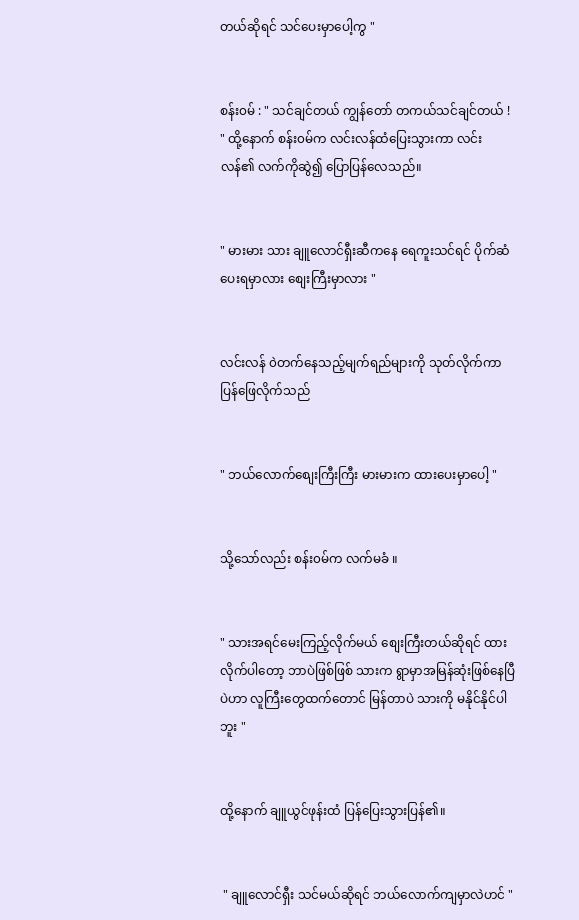တယ်ဆိုရင် သင်ပေးမှာပေါ့ကွ "


စန်း၀မ် : " သင်ချင်တယ် ကျွန်တော် တကယ်သင်ချင်တယ် ! " ထို့နောက် စန်း၀မ်က လင်းလန်ထံပြေးသွားကာ လင်းလန်၏ လက်ကိုဆွဲ၍ ပြောပြန်လေသည်။


" မားမား သား ချူလောင်ရှီးဆီကနေ ရေကူးသင်ရင် ပိုက်ဆံပေးရမှာလား စျေးကြီးမှာလား "


လင်းလန် ၀ဲတက်နေသည့်မျက်ရည်များကို သုတ်လိုက်ကာ ပြန်ဖြေလိုက်သည်


" ဘယ်လောက်စျေးကြီးကြီး မားမားက ထားပေးမှာပေါ့ "


သို့သော်လည်း စန်း၀မ်က လက်မခံ ။


" သားအရင်မေးကြည့်လိုက်မယ် စျေးကြီးတယ်ဆိုရင် ထားလိုက်ပါတော့ ဘာပဲဖြစ်ဖြစ် သားက ရွာမှာအမြန်ဆုံးဖြစ်နေပြီပဲဟာ လူကြီးတွေထက်တောင် မြန်တာပဲ သားကို မနိုင်နိုင်ပါဘူး "


ထို့နောက် ချူယွင်ဖုန်းထံ ပြန်ပြေးသွားပြန်၏။


 " ချူလောင်ရှီး သင်မယ်ဆိုရင် ဘယ်လောက်ကျမှာလဲဟင် "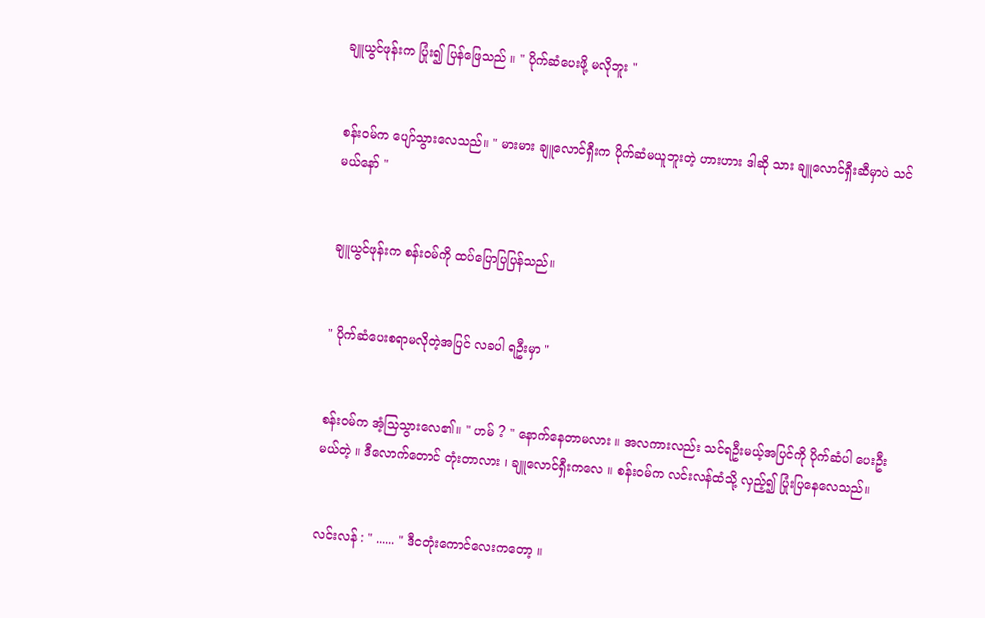ချူယွင်ဖုန်းက ပြုံး၍ ပြန်ဖြေသည် ။ " ပိုက်ဆံပေးဖို့ မလိုဘူး "


စန်း၀မ်က ပျော်သွားလေသည်။ " မားမား ချူလောင်ရှီးက ပိုက်ဆံမယူဘူးတဲ့ ဟားဟား ဒါဆို သား ချူလောင်ရှီးဆီမှာပဲ သင်မယ်နော် "


ချူယွင်ဖုန်းက စန်း၀မ်ကို ထပ်ပြောပြပြန်သည်။


" ပိုက်ဆံပေးစရာမလိုတဲ့အပြင် လခပါ ရဦးမှာ "


စန်း၀မ်က အံ့သြသွားလေ၏။ " ဟမ် ? " နောက်နေတာမလား ။ အလကားလည်း သင်ရဦးမယ့်အပြင်ကို ပိုက်ဆံပါ ပေးဦးမယ်တဲ့ ။ ဒီလောက်တောင် တုံးတာလား ၊ ချူလောင်ရှီးကလေ ။ စန်း၀မ်က လင်းလန်ထံသို့ လှည့်၍ ပြုံးပြနေလေသည်။


လင်းလန် : " ...... " ဒီငတုံးကောင်လေးကတော့ ။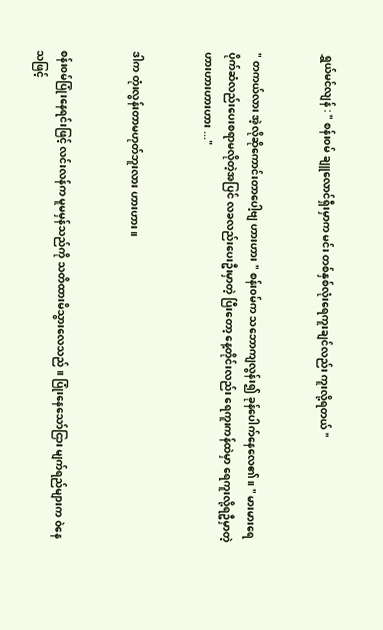ရွှယ်မင်လျန် : " စန်း၀မ် ချူလောင်ရှီးမှာက မင်း တစ်နှစ်လုံးရေကူးချင်လည်း ကူးလို့ရတယ် "


" တကယ်လား အဲ့လိုဆိုကောင်းတာပေါ့ဗျ ဟားဟား " စန်း၀မ်က သဘောကျလွန်း၍ ခုန်ပေါက်နေလေ၏။ " မားမားရေ ပိုက်ဆံလည်းပေးစရာမလိုတဲ့အပြင် လခလည်းပေးဦးမှာတဲ့ ပြီးတော့ နေ့တိုင်းလည်း ရေကူးကန်ထဲမှာ ရေကူးလို့ရဦမှာတဲ့ ဟားဟားဟားဟား ..."


ဒါက တုံးလွန်းတာမဟုတ်ဘူးလား ဟားဟား ။


စန်း၀မ်ပြုံးနေရင်းဖြင့် လင်းလန်က မူမမှန်သည်ကို သတိထားမိသွားလေသည် ။ ပြုံးနေသော်ငြား မျက်ရည်များက ၀ဲနေသဖြင့်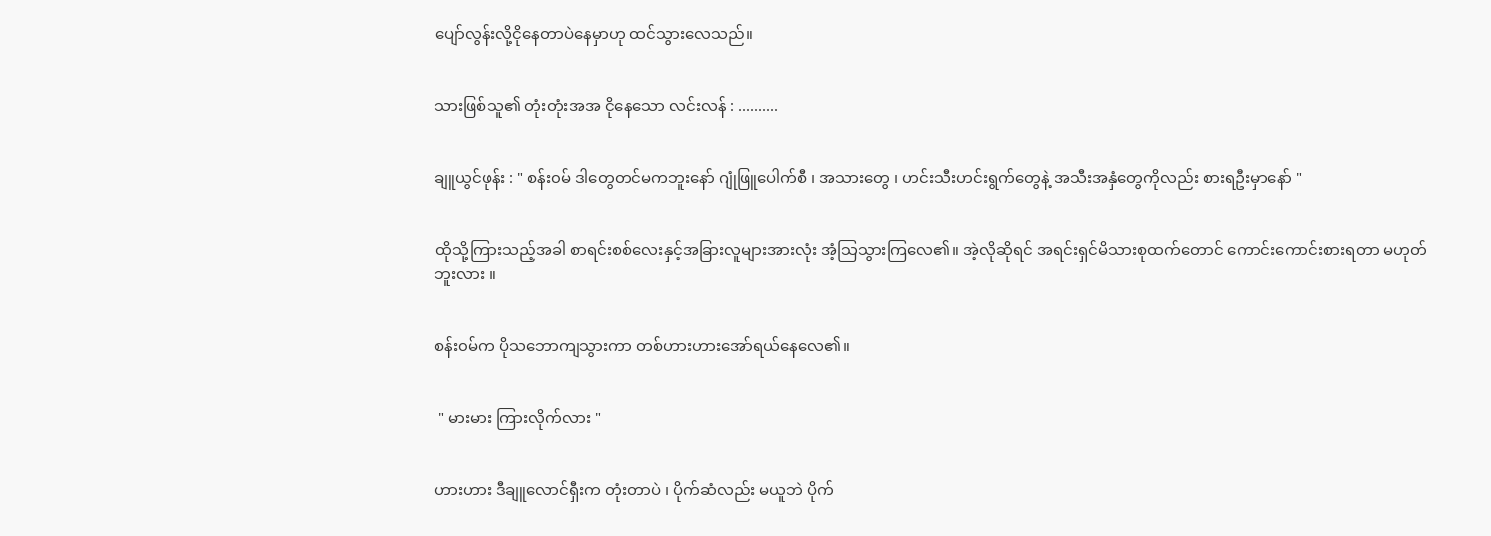ပျော်လွန်းလို့ငိုနေတာပဲနေမှာဟု ထင်သွားလေသည်။


သားဖြစ်သူ၏ တုံးတုံးအအ ငိုနေသော လင်းလန် : ..........


ချူယွင်ဖုန်း : " စန်း၀မ် ဒါတွေတင်မကဘူးနော် ဂျုံဖြူပေါက်စီ ၊ အသားတွေ ၊ ဟင်းသီးဟင်းရွက်တွေနဲ့ အသီးအနှံတွေကိုလည်း စားရဦးမှာနော် "


ထိုသို့ကြားသည့်အခါ စာရင်းစစ်လေးနှင့်အခြားလူများအားလုံး အံ့သြသွားကြလေ၏။ အဲ့လိုဆိုရင် အရင်းရှင်မိသားစုထက်တောင် ကောင်းကောင်းစားရတာ မဟုတ်ဘူးလား ။


စန်း၀မ်က ပိုသဘောကျသွားကာ တစ်ဟားဟားအော်ရယ်နေလေ၏။


 " မားမား ကြားလိုက်လား "


ဟားဟား ဒီချူလောင်ရှီးက တုံးတာပဲ ၊ ပိုက်ဆံလည်း မယူဘဲ ပိုက်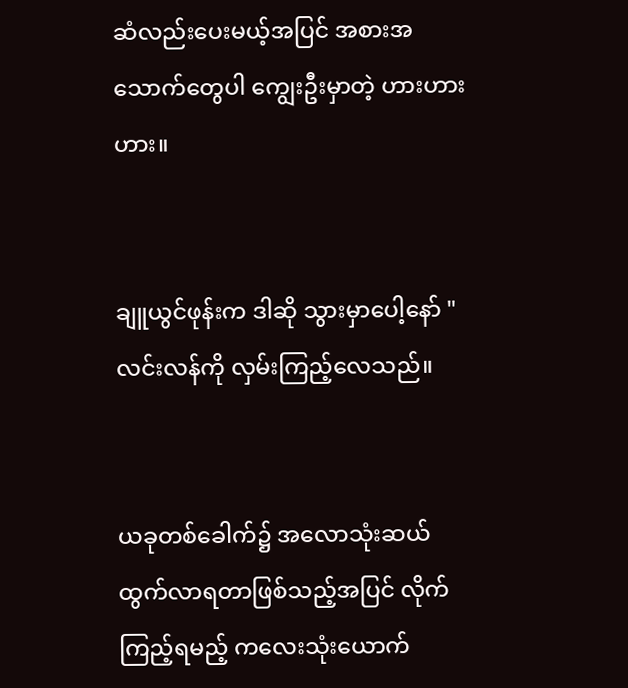ဆံလည်းပေးမယ့်အပြင် အစားအသောက်တွေပါ ကျွေးဦးမှာတဲ့ ဟားဟားဟား။


ချူယွင်ဖုန်းက ဒါဆို သွားမှာပေါ့နော် " လင်းလန်ကို လှမ်းကြည့်လေသည်။


ယခုတစ်ခေါက်၌ အလောသုံးဆယ်ထွက်လာရတာဖြစ်သည့်အပြင် လိုက်ကြည့်ရမည့် ကလေးသုံးယောက်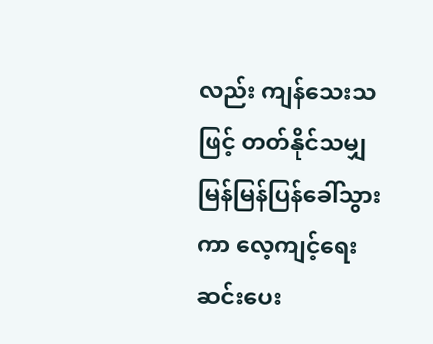လည်း ကျန်သေးသဖြင့် တတ်နိုင်သမျှ မြန်မြန်ပြန်ခေါ်သွားကာ လေ့ကျင့်ရေးဆင်းပေး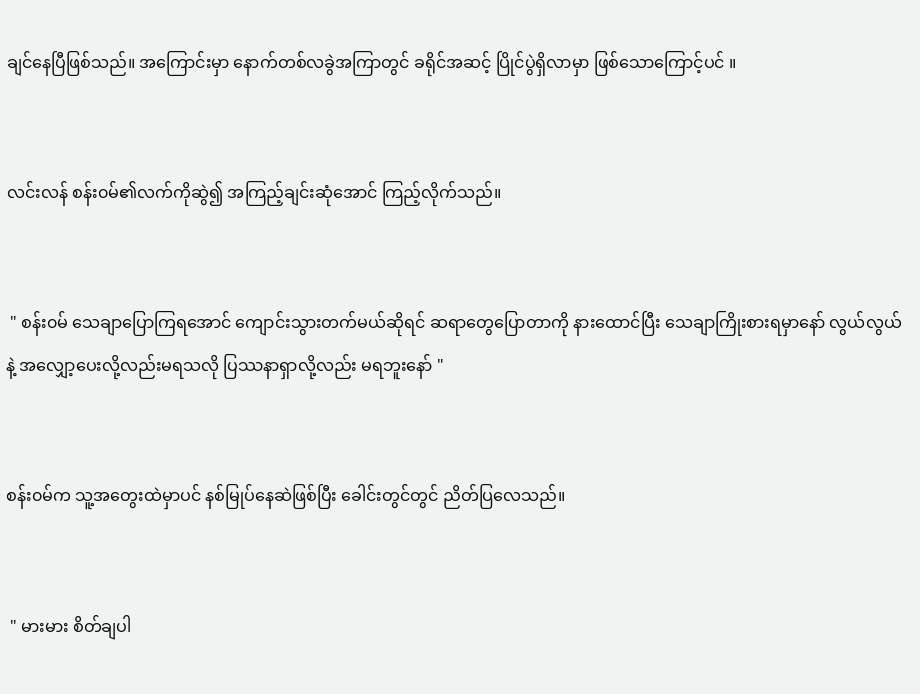ချင်နေပြီဖြစ်သည်။ အကြောင်းမှာ နောက်တစ်လခွဲအကြာတွင် ခရိုင်အဆင့် ပြိုင်ပွဲရှိလာမှာ ဖြစ်သောကြောင့်ပင် ။


လင်းလန် စန်း၀မ်၏လက်ကိုဆွဲ၍ အကြည့်ချင်းဆုံအောင် ကြည့်လိုက်သည်။


 " စန်း၀မ် သေချာပြောကြရအောင် ကျောင်းသွားတက်မယ်ဆိုရင် ဆရာတွေပြောတာကို နားထောင်ပြီး သေချာကြိုးစားရမှာနော် လွယ်လွယ်နဲ့ အလျှော့ပေးလို့လည်းမရသလို ပြဿနာရှာလို့လည်း မရဘူးနော် "


စန်း၀မ်က သူ့အတွေးထဲမှာပင် နစ်မြုပ်နေဆဲဖြစ်ပြီး ခေါင်းတွင်တွင် ညိတ်ပြလေသည်။


 " မားမား စိတ်ချပါ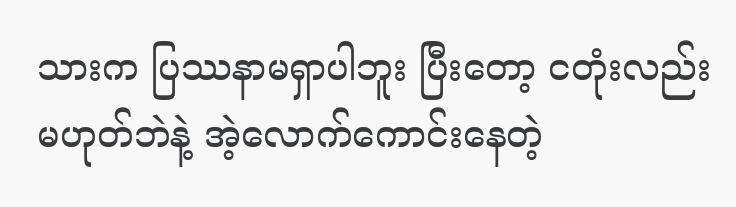သားက ပြဿနာမရှာပါဘူး ပြီးတော့ ငတုံးလည်း မဟုတ်ဘဲနဲ့ အဲ့လောက်ကောင်းနေတဲ့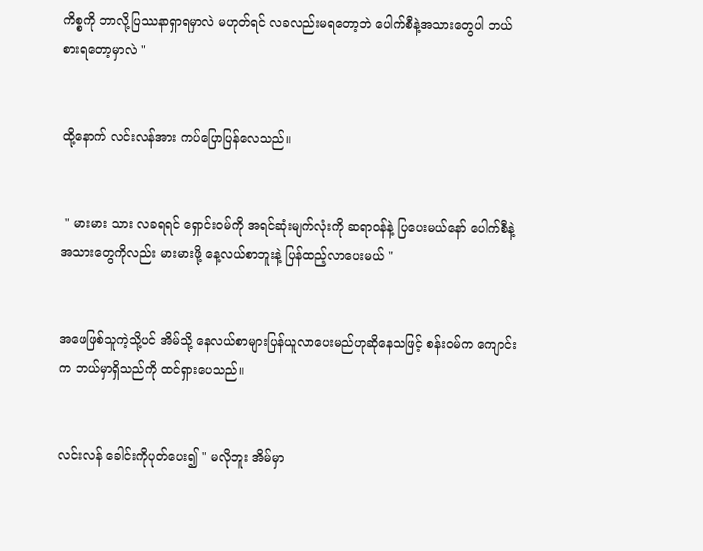ကိစ္စကို ဘာလို့ပြဿနာရှာရမှာလဲ မဟုတ်ရင် လခလည်းမရတော့ဘဲ ပေါက်စီနဲ့အသားတွေပါ ဘယ်စားရတော့မှာလဲ "


ထို့နောက် လင်းလန်အား ကပ်ပြောပြန်လေသည်။


 " မားမား သား လခရရင် ရှောင်း၀မ်ကို အရင်ဆုံးမျက်လုံးကို ဆရာ၀န်နဲ့ ပြပေးမယ်နော် ပေါက်စီနဲ့ အသားတွေကိုလည်း မားမားဖို့ နေ့လယ်စာဘူးနဲ့ ပြန်ထည့်လာပေးမယ် "


အဖေဖြစ်သူကဲ့သို့ပင် အိမ်သို့ နေလယ်စာများပြန်ယူလာပေးမည်ဟုဆိုနေသဖြင့် စန်း၀မ်က ကျောင်းက ဘယ်မှာရှိသည်ကို ထင်ရှားပေသည်။


လင်းလန် ခေါင်းကိုပုတ်ပေး၍ " မလိုဘူး အိမ်မှာ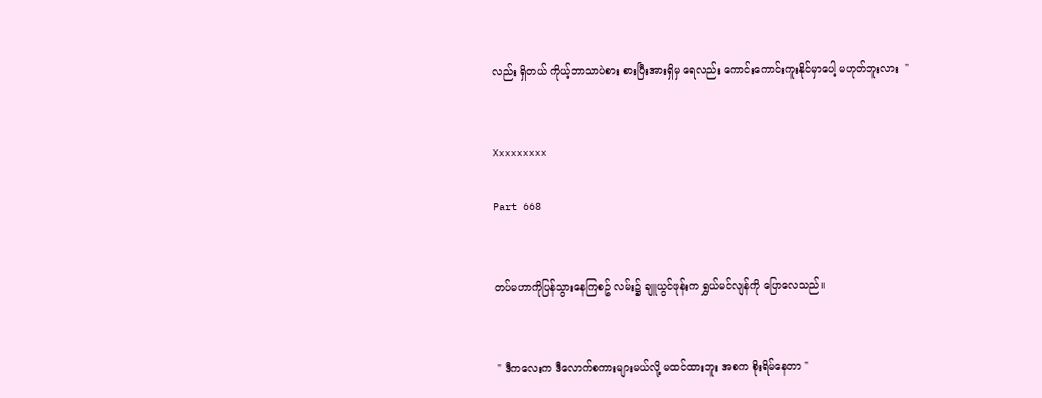လည်း ရှိတယ် ကိုယ့်ဘာသာပဲစား စားပြီးအားရှိမှ ရေလည်း ကောင်းကောင်းကူးနိုင်မှာပေါ့ မဟုတ်ဘူးလား  "


Xxxxxxxxx

Part 668


တပ်မဟာကိုပြန်သွားနေကြစဥ် လမ်း၌ ချူယွင်ဖုန်းက ရွှယ်မင်လျန်ကို ပြောလေသည်။


 " ဒီကလေးက ဒီလောက်စကားများမယ်လို့ မထင်ထားဘူး အစက စိုးရိမ်နေတာ "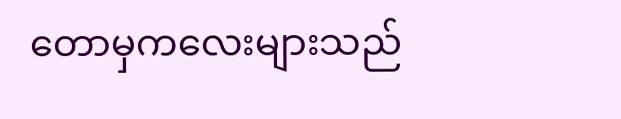တောမှကလေးများသည်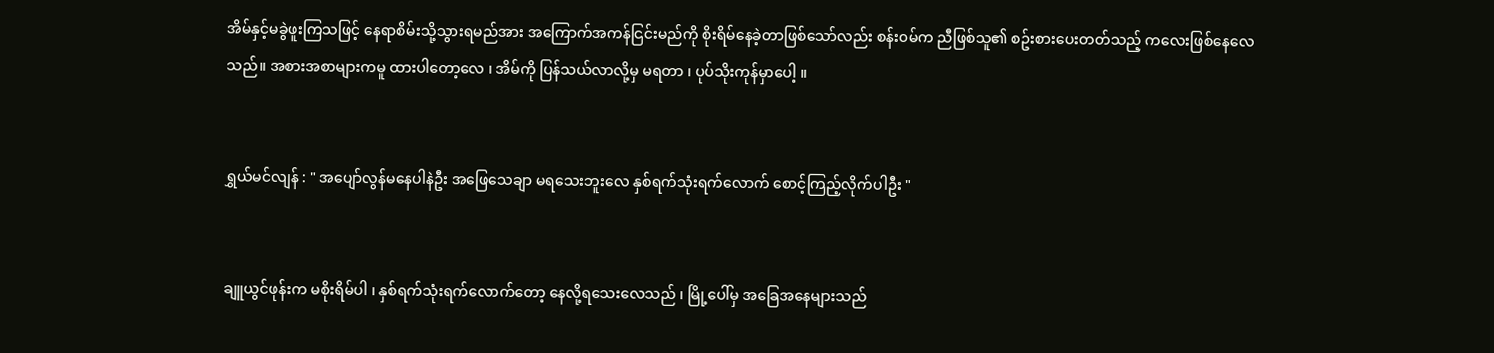အိမ်နှင့်မခွဲဖူးကြသဖြင့် နေရာစိမ်းသို့သွားရမည်အား အကြောက်အကန်ငြင်းမည်ကို စိုးရိမ်နေခဲ့တာဖြစ်သော်လည်း စန်း၀မ်က ညီဖြစ်သူ၏ စဥ်းစားပေးတတ်သည့် ကလေးဖြစ်နေလေသည်။ အစားအစာများကမူ ထားပါတော့လေ ၊ အိမ်ကို ပြန်သယ်လာလို့မှ မရတာ ၊ ပုပ်သိုးကုန်မှာပေါ့ ။


ရွှယ်မင်လျန် : " အပျော်လွန်မနေပါနဲဦး အဖြေသေချာ မရသေးဘူးလေ နှစ်ရက်သုံးရက်လောက် စောင့်ကြည့်လိုက်ပါဦး "


ချူယွင်ဖုန်းက မစိုးရိမ်ပါ ၊ နှစ်ရက်သုံးရက်လောက်တော့ နေလို့ရသေးလေသည် ၊ မြို့ပေါ်မှ အခြေအနေများသည်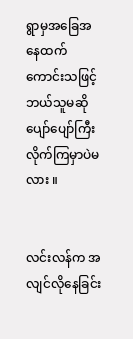ရွာမှအခြေအနေထက် ကောင်းသဖြင့် ဘယ်သူမဆို ပျော်ပျော်ကြီး လိုက်ကြမှာပဲမလား ။


လင်းလန်က အလျင်လိုနေခြင်း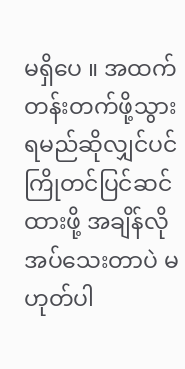မရှိပေ ။ အထက်တန်းတက်ဖို့သွားရမည်ဆိုလျှင်ပင် ကြိုတင်ပြင်ဆင်ထားဖို့ အချိန်လိုအပ်သေးတာပဲ မဟုတ်ပါ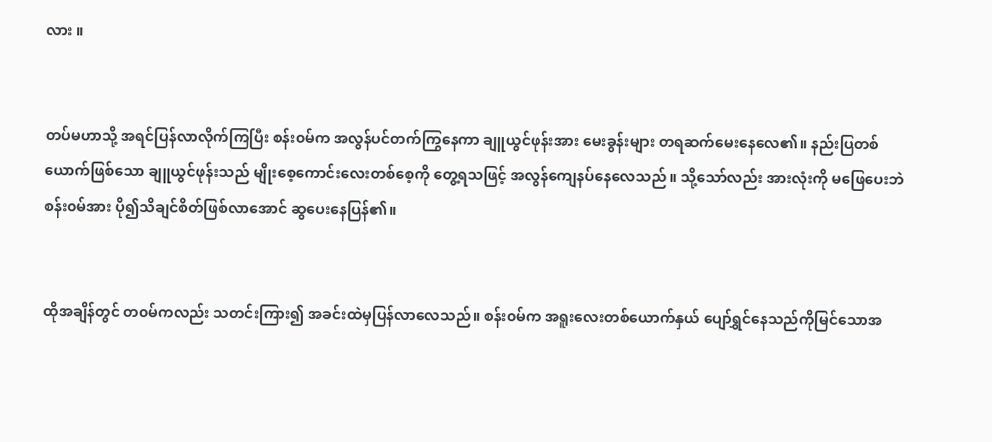လား ။


တပ်မဟာသို့ အရင်ပြန်လာလိုက်ကြပြီး စန်း၀မ်က အလွန်ပင်တက်ကြွနေကာ ချူယွင်ဖုန်းအား မေးခွန်းများ တရဆက်မေးနေလေ၏။ နည်းပြတစ်ယောက်ဖြစ်သော ချူယွင်ဖုန်းသည် မျိုးစေ့ကောင်းလေးတစ်စေ့ကို တွေ့ရသဖြင့် အလွန်ကျေနပ်နေလေသည် ။ သို့သော်လည်း အားလုံးကို မဖြေပေးဘဲ စန်း၀မ်အား ပို၍သိချင်စိတ်ဖြစ်လာအောင် ဆွပေးနေပြန်၏။


ထိုအချိန်တွင် တ၀မ်ကလည်း သတင်းကြား၍ အခင်းထဲမှပြန်လာလေသည်။ စန်း၀မ်က အရူးလေးတစ်ယောက်နှယ် ပျော်ရွှင်နေသည်ကိုမြင်သောအ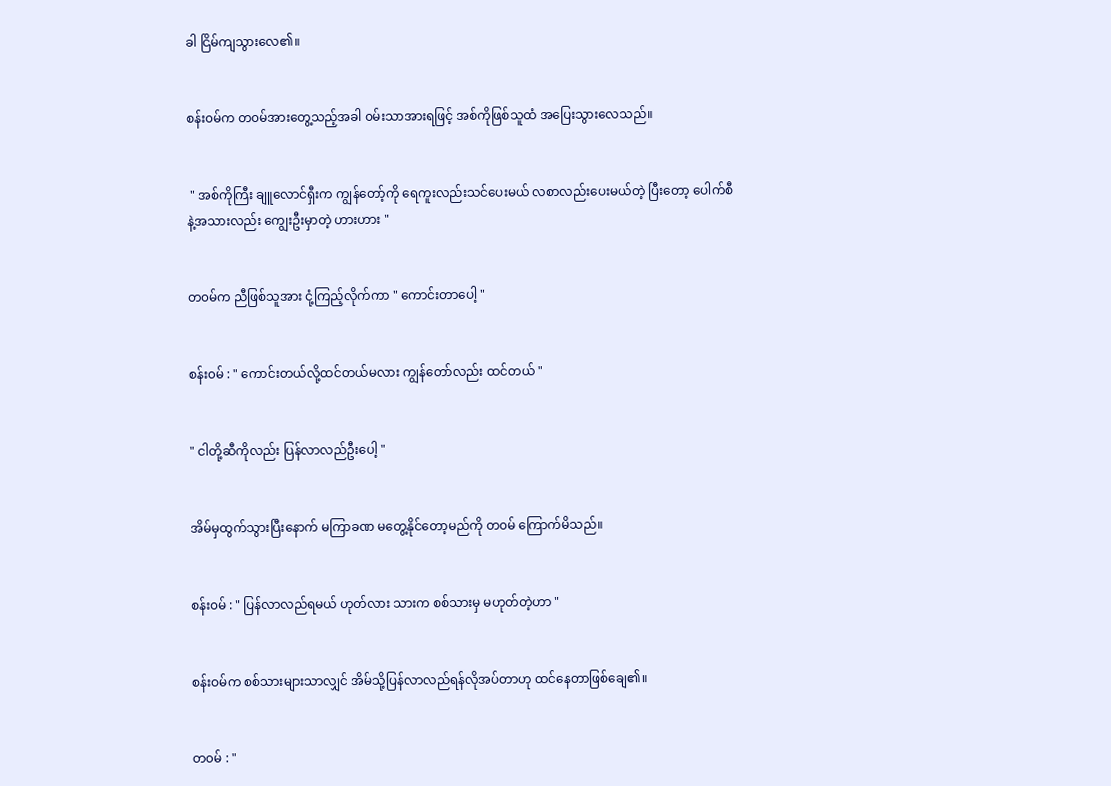ခါ ငြိမ်ကျသွားလေ၏။


စန်း၀မ်က တ၀မ်အားတွေ့သည့်အခါ ၀မ်းသာအားရဖြင့် အစ်ကိုဖြစ်သူထံ အပြေးသွားလေသည်။


 " အစ်ကိုကြီး ချူလောင်ရှီးက ကျွန်တော့်ကို ရေကူးလည်းသင်ပေးမယ် လစာလည်းပေးမယ်တဲ့ ပြီးတော့ ပေါက်စီနဲ့အသားလည်း ကျွေးဦးမှာတဲ့ ဟားဟား "


တ၀မ်က ညီဖြစ်သူအား ငုံ့ကြည့်လိုက်ကာ " ကောင်းတာပေါ့ "


စန်း၀မ် : " ကောင်းတယ်လို့ထင်တယ်မလား ကျွန်တော်လည်း ထင်တယ် "


" ငါတို့ဆီကိုလည်း ပြန်လာလည်ဦးပေါ့ "


အိမ်မှထွက်သွားပြီးနောက် မကြာခဏ မတွေ့နိုင်တော့မည်ကို တ၀မ် ကြောက်မိသည်။


စန်း၀မ် : " ပြန်လာလည်ရမယ် ဟုတ်လား သားက စစ်သားမှ မဟုတ်တဲ့ဟာ "


စန်းဝမ်က စစ်သားများသာလျှင် အိမ်သို့ပြန်လာလည်ရန်လိုအပ်တာဟု ထင်နေတာဖြစ်ချေ၏။


တ၀မ် : "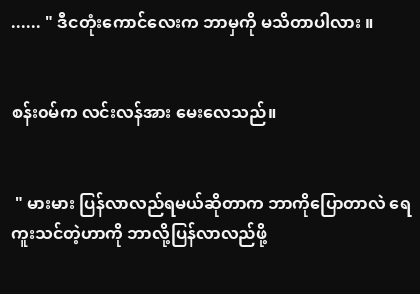...... " ဒီငတုံးကောင်လေးက ဘာမှကို မသိတာပါလား ။


စန်း၀မ်က လင်းလန်အား မေးလေသည်။


 " မားမား ပြန်လာလည်ရမယ်ဆိုတာက ဘာကိုပြောတာလဲ ရေကူးသင်တဲ့ဟာကို ဘာလို့ပြန်လာလည်ဖို့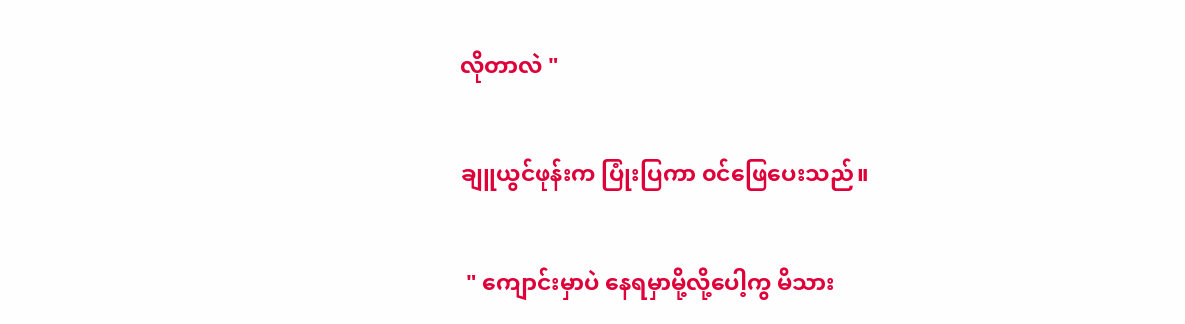လိုတာလဲ "


ချူယွင်ဖုန်းက ပြုံးပြကာ ၀င်ဖြေပေးသည်။


 " ကျောင်းမှာပဲ နေရမှာမို့လို့ပေါ့ကွ မိသား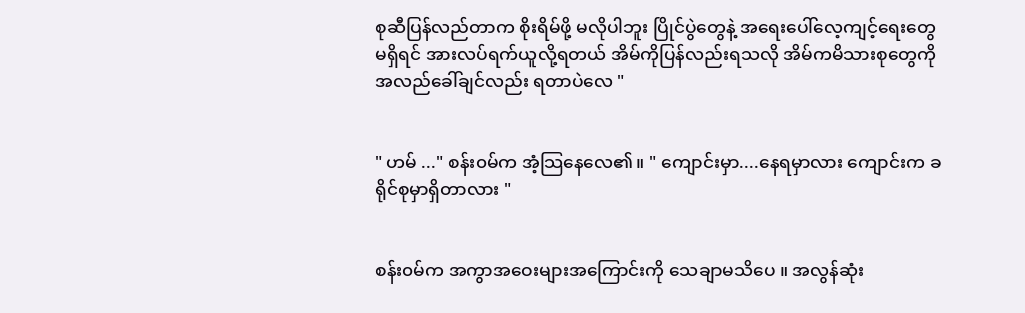စုဆီပြန်လည်တာက စိုးရိမ်ဖို့ မလိုပါဘူး ပြိုင်ပွဲတွေနဲ့ အရေးပေါ်လေ့ကျင့်ရေးတွေမရှိရင် အားလပ်ရက်ယူလို့ရတယ် အိမ်ကိုပြန်လည်းရသလို အိမ်ကမိသားစုတွေကို အလည်ခေါ်ချင်လည်း ရတာပဲလေ "


" ဟမ် ..." စန်း၀မ်က အံ့သြနေလေ၏။ " ကျောင်းမှာ....နေရမှာလား ကျောင်းက ခရိုင်စုမှာရှိတာလား "


စန်း၀မ်က အကွာအဝေးများအကြောင်းကို သေချာမသိပေ ။ အလွန်ဆုံး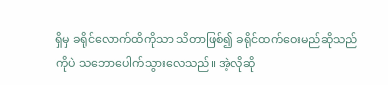ရှိမှ ခရိုင်လောက်ထိကိုသာ သိတာဖြစ်၍ ခရိုင်ထက်ဝေးမည်ဆိုသည်ကိုပဲ သဘောပေါက်သွားလေသည်။ အဲ့လိုဆို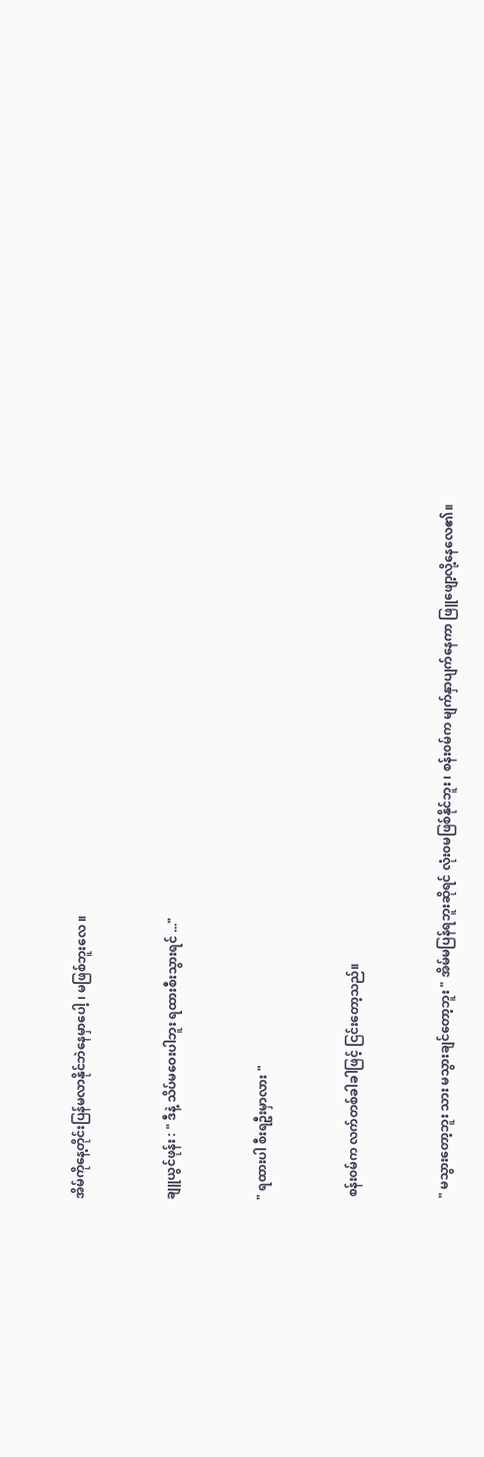အိမ်ကိုနေ့တိုင်းပြန်မလာနိုင်ဘဲနေမှာပေါ့ ၊ မဖြစ်ဘူးလေ ။


ချူယွင်ဖုန်း : " ဒီနဲ့ သိပ်မဝေးပါဘူး ရထားစီးသွားရင် ..."


" ရထားပါ စီးရဦးမှာလား "


 စန်း၀မ်က လက်တစ်ခါခါဖြင့် ငြင်းတော့သည်။


 " မသွားတော့ဘူး သား မသွားချင်တော့ဘူး " အိမ်မပြန်ရဘူးဆိုရင် လုံး၀မဖြစ်နိုင်ဘူး ၊ စန်း၀မ်က မျက်နှာပျက်နေကာ ဖြူဖျော့လို့နေလေ၏။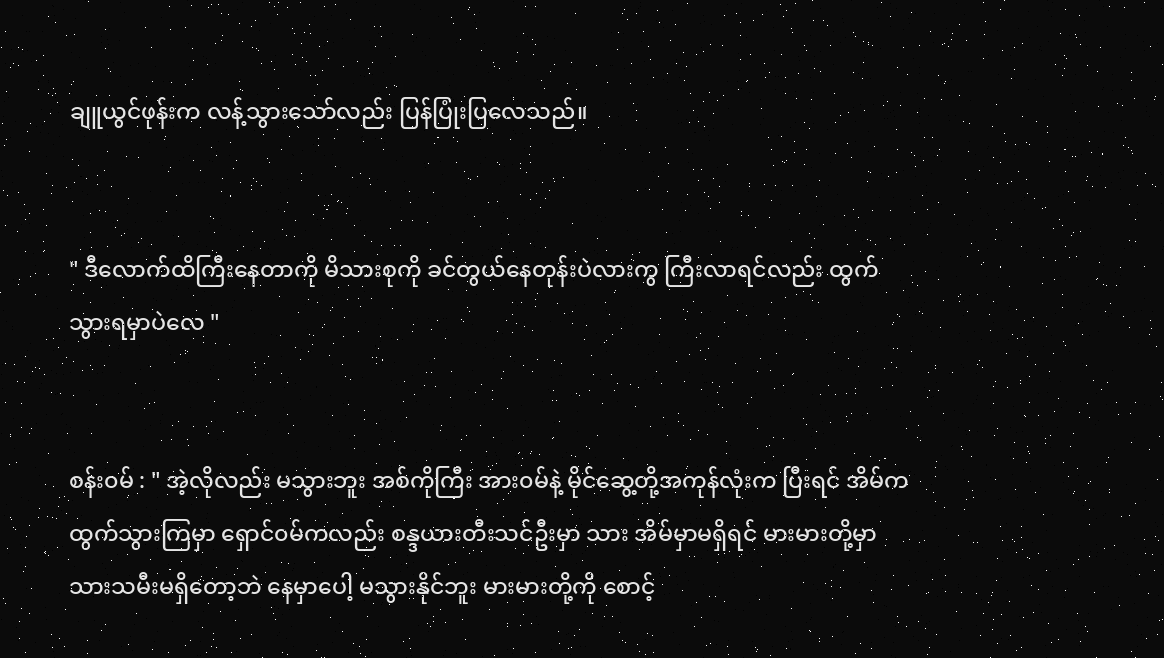ချူယွင်ဖုန်းက လန့်သွားသော်လည်း ပြန်ပြုံးပြလေသည်။


" ဒီလောက်ထိကြီးနေတာကို မိသားစုကို ခင်တွယ်နေတုန်းပဲလားကွ ကြီးလာရင်လည်း ထွက်သွားရမှာပဲလေ "


စန်း၀မ် : " အဲ့လိုလည်း မသွားဘူး အစ်ကိုကြီး အား၀မ်နဲ့ မိုင်ဆွေ့တို့အကုန်လုံးက ပြီးရင် အိမ်ကထွက်သွားကြမှာ ရှောင်၀မ်ကလည်း စန္ဒယားတီးသင်ဦးမှာ သား အိမ်မှာမရှိရင် မားမားတို့မှာ သားသမီးမရှိတော့ဘဲ နေမှာပေါ့ မသွားနိုင်ဘူး မားမားတို့ကို စောင့်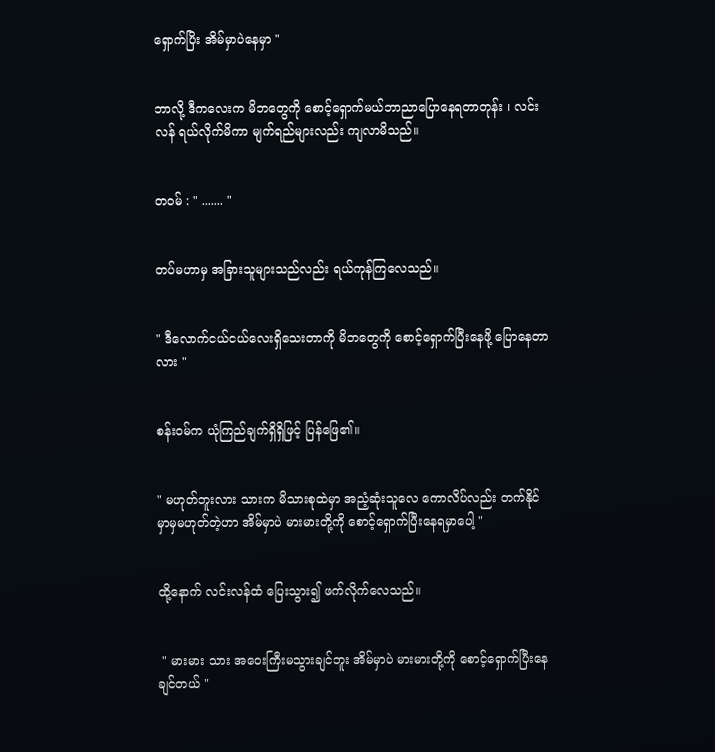ရှောက်ပြိး အိမ်မှာပဲနေမှာ "


ဘာလို့ ဒီကလေးက မိဘတွေကို စောင့်ရှောက်မယ်ဘာညာပြောနေရတာတုန်း ၊ လင်းလန် ရယ်လိုက်မိကာ မျက်ရည်များလည်း ကျလာမိသည်။


တ၀မ် : " ....... "


တပ်မဟာမှ အခြားသူများသည်လည်း ရယ်ကုန်ကြလေသည်။


" ဒီလောက်ငယ်ငယ်လေးရှိသေးတာကို မိဘတွေကို စောင့်ရှောက်ပြီးနေဖို့ ပြောနေတာလား "


စန်း၀မ်က ယုံကြည်ချက်ရှိရှိဖြင့် ပြန်ဖြေ၏။


" မဟုတ်ဘူးလား သားက မိသားစုထဲမှာ အညံ့ဆုံးသူလေ ကောလိပ်လည်း တက်နိုင်မှာမှမဟုတ်တဲ့ဟာ အိမ်မှာပဲ မားမားတို့ကို စောင့်ရှောက်ပြီးနေရမှာပေါ့ "


ထို့နောက် လင်းလန်ထံ ပြေးသွား၍ ဖက်လိုက်လေသည်။


 " မားမား သား အဝေးကြီးမသွားချင်ဘူး အိမ်မှာပဲ မားမားတို့ကို စောင့်ရှောက်ပြီးနေချင်တယ် "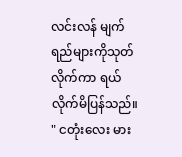လင်းလန် မျက်ရည်များကိုသုတ်လိုက်ကာ ရယ်လိုက်မိပြန်သည်။ " ငတုံးလေး မား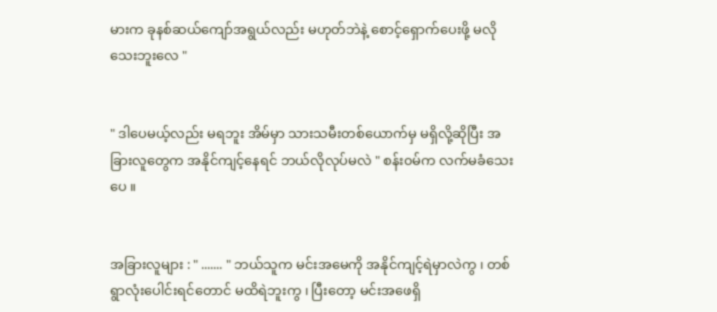မားက ခုနစ်ဆယ်ကျော်အရွယ်လည်း မဟုတ်ဘဲနဲ့ စောင့်ရှောက်ပေးဖို့ မလိုသေးဘူးလေ "


" ဒါပေမယ့်လည်း မရဘူး အိမ်မှာ သားသမီးတစ်ယောက်မှ မရှိလို့ဆိုပြီး အခြားလူတွေက အနိုင်ကျင့်နေရင် ဘယ်လိုလုပ်မလဲ " စန်း၀မ်က လက်မခံသေးပေ ။


အခြားလူများ : " ....... " ဘယ်သူက မင်းအမေကို အနိုင်ကျင့်ရဲမှာလဲကွ ၊ တစ်ရွာလုံးပေါင်းရင်တောင် မထိရဲဘူးကွ ၊ ပြီးတော့ မင်းအဖေရှိ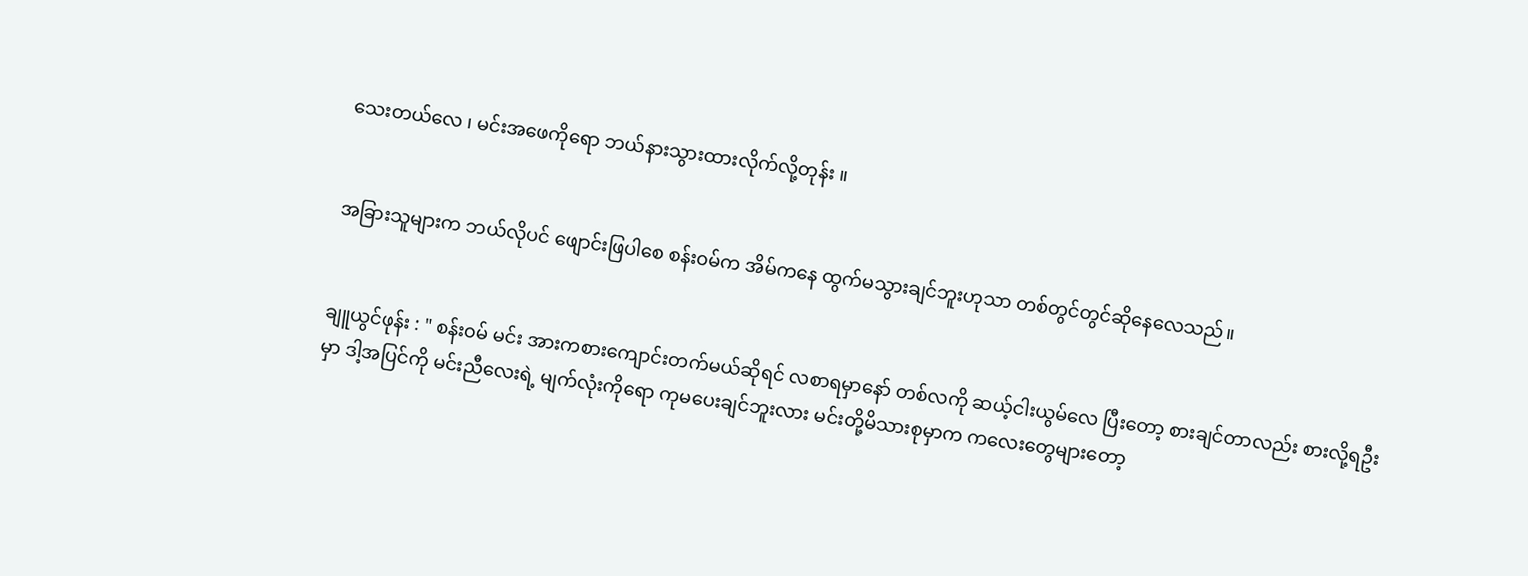သေးတယ်လေ ၊ မင်းအဖေကိုရော ဘယ်နားသွားထားလိုက်လို့တုန်း ။


အခြားသူများက ဘယ်လိုပင် ဖျောင်းဖြပါစေ စန်း၀မ်က အိမ်ကနေ ထွက်မသွားချင်ဘူးဟုသာ တစ်တွင်တွင်ဆိုနေလေသည်။


ချူယွင်ဖုန်း : " စန်း၀မ် မင်း အားကစားကျောင်းတက်မယ်ဆိုရင် လစာရမှာနော် တစ်လကို ဆယ့်ငါးယွမ်လေ ပြီးတော့ စားချင်တာလည်း စားလို့ရဦးမှာ ဒါ့အပြင်ကို မင်းညီလေးရဲ့ မျက်လုံးကိုရော ကုမပေးချင်ဘူးလား မင်းတို့မိသားစုမှာက ကလေးတွေများတော့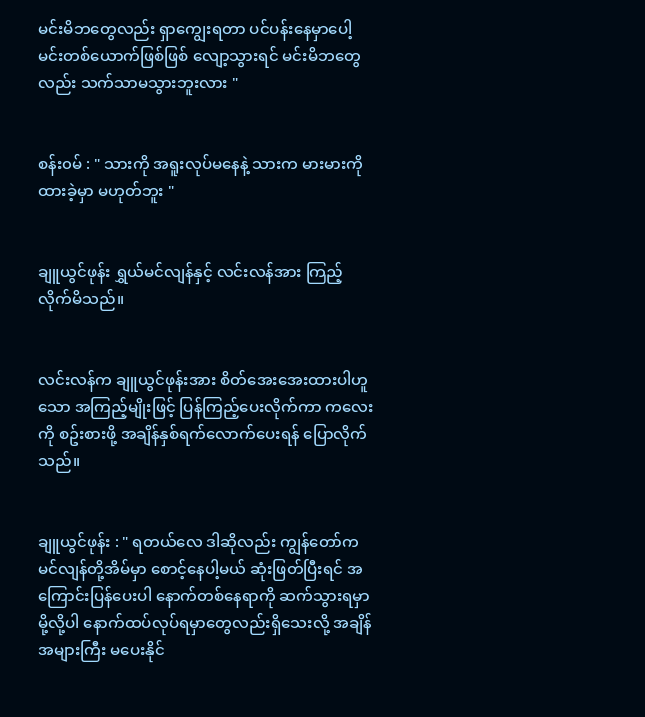မင်းမိဘတွေလည်း ရှာကျွေးရတာ ပင်ပန်းနေမှာပေါ့ မင်းတစ်ယောက်ဖြစ်ဖြစ် လျော့သွားရင် မင်းမိဘတွေလည်း သက်သာမသွားဘူးလား "


စန်း၀မ် : " သားကို အရူးလုပ်မနေနဲ့ သားက မားမားကို ထားခဲ့မှာ မဟုတ်ဘူး "


ချူယွင်ဖုန်း ရွှယ်မင်လျန်နှင့် လင်းလန်အား ကြည့်လိုက်မိသည်။


လင်းလန်က ချူယွင်ဖုန်းအား စိတ်အေးအေးထားပါဟူသော အကြည့်မျိုးဖြင့် ပြန်ကြည့်ပေးလိုက်ကာ ကလေးကို စဥ်းစားဖို့ အချိန်နှစ်ရက်လောက်ပေးရန် ပြောလိုက်သည်။


ချူယွင်ဖုန်း : " ရတယ်လေ ဒါဆိုလည်း ကျွန်တော်က မင်လျန်တို့အိမ်မှာ စောင့်နေပါ့မယ် ဆုံးဖြတ်ပြီးရင် အကြောင်းပြန်ပေးပါ နောက်တစ်နေရာကို ဆက်သွားရမှာမို့လို့ပါ နောက်ထပ်လုပ်ရမှာတွေလည်းရှိသေးလို့ အချိန်အများကြီး မပေးနိုင်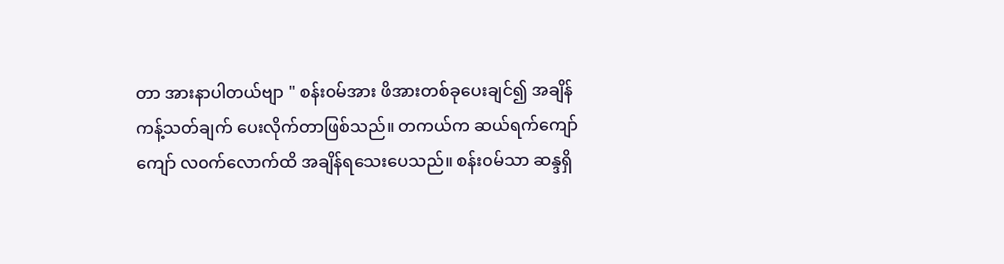တာ အားနာပါတယ်ဗျာ " စန်း၀မ်အား ဖိအားတစ်ခုပေးချင်၍ အချိန်ကန့်သတ်ချက် ပေးလိုက်တာဖြစ်သည်။ တကယ်က ဆယ်ရက်ကျော်ကျော် လ၀က်လောက်ထိ အချိန်ရသေးပေသည်။ စန်း၀မ်သာ ဆန္ဒရှိ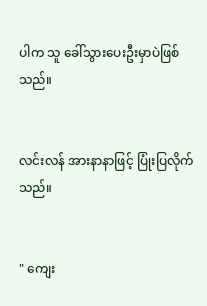ပါက သူ ခေါ်သွားပေးဦးမှာပဲဖြစ်သည်။


လင်းလန် အားနာနာဖြင့် ပြုံးပြလိုက်သည်။


" ကျေး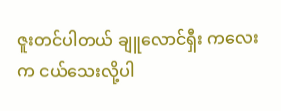ဇူးတင်ပါတယ် ချူလောင်ရှီး ကလေးက ငယ်သေးလို့ပါ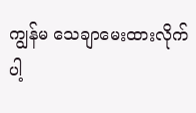ကျွန်မ သေချာမေးထားလိုက်ပါ့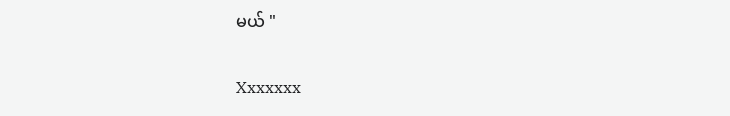မယ် "


Xxxxxxx